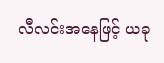လီလင်းအနေဖြင့် ယခု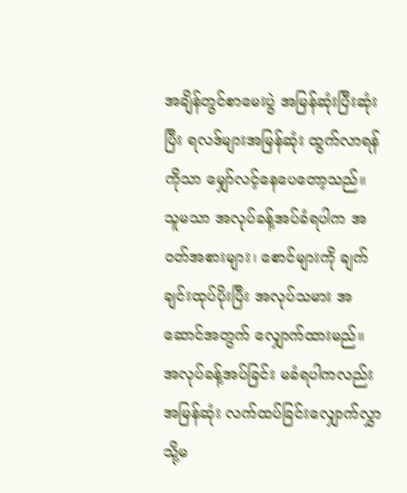အချိန်တွင်စာမေးပွဲ အမြန်ဆုံးပြီးဆုံးပြီး ရလဒ်များအမြန်ဆုံး ထွက်လာရန်ကိုသာ မျှော်လင့်နေပေတော့သည်။
သူမသာ အလုပ်ခန့်အပ်ခံရပါက အဝတ်အစားများ၊ စောင်များကို ချက်ချင်းထုပ်ပိုးပြီး အလုပ်သမား အဆောင်အတွက် လျှောက်ထားမည်။
အလုပ်ခန့်အပ်ခြင်း မခံရပါကလည်း အမြန်ဆုံး လက်ထပ်ခြင်းလျှောက်လွှာ သို့မ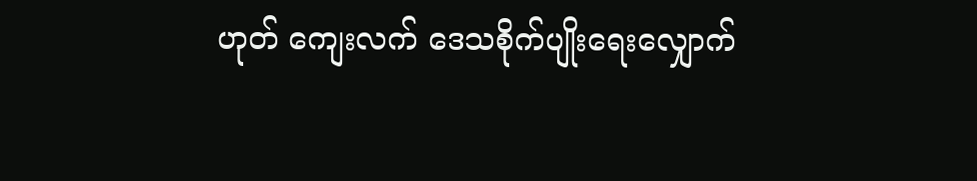ဟုတ် ကျေးလက် ဒေသစိုက်ပျိုးရေးလျှောက်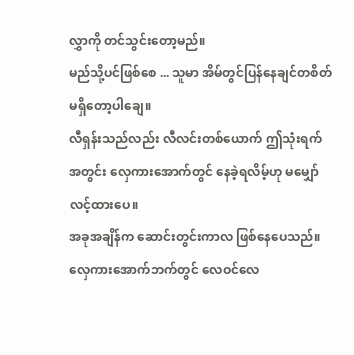လွှာကို တင်သွင်းတော့မည်။
မည်သို့ပင်ဖြစ်စေ ... သူမာ အိမ်တွင်ပြန်နေချင်တစိတ် မရှိတော့ပါချေ။
လီရှန်းသည်လည်း လီလင်းတစ်ယောက် ဤသုံးရက်အတွင်း လှေကားအောက်တွင် နေခဲ့ရလိမ့်ဟု မမျှော်လင့်ထားပေ။
အခုအချိန်က ဆောင်းတွင်းကာလ ဖြစ်နေပေသည်။ လှေကားအောက်ဘက်တွင် လေဝင်လေ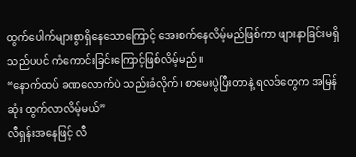ထွက်ပေါက်များစွာရှိနေသောကြောင့် အေးစက်နေလိမ့်မည်ဖြစ်ကာ ဖျားနာခြင်းမရှိသည်ပပင် ကံကောင်းခြင်းကြောင့်ဖြစ်လိမ့်မည်။
“နောက်ထပ် ခဏလောက်ပဲ သည်းခံလိုက်၊ စာမေးပွဲပြီးတာနဲ့ ရလဒ်တွေက အမြန်ဆုံး ထွက်လာလိမ့်မယ်”
လီရှန်းအနေဖြင့် လီ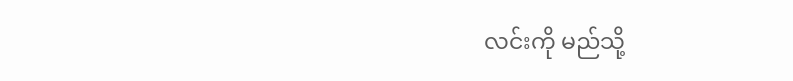လင်းကို မည်သို့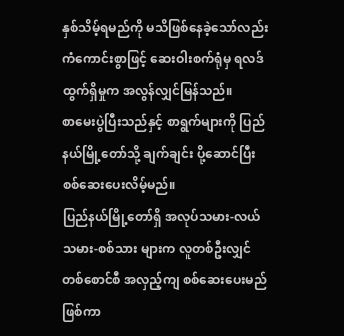နှစ်သိမ့်ရမည်ကို မသိဖြစ်နေခဲ့သော်လည်း ကံကောင်းစွာဖြင့် ဆေးဝါးစက်ရုံမှ ရလဒ်ထွက်ရှိမှုက အလွန်လျှင်မြန်သည်။
စာမေးပွဲပြီးသည်နှင့် စာရွက်များကို ပြည်နယ်မြို့တော်သို့ ချက်ချင်း ပို့ဆောင်ပြီး စစ်ဆေးပေးလိမ့်မည်။
ပြည်နယ်မြို့တော်ရှိ အလုပ်သမား-လယ်သမား-စစ်သား များက လူတစ်ဦးလျှင် တစ်စောင်စီ အလှည့်ကျ စစ်ဆေးပေးမည်ဖြစ်ကာ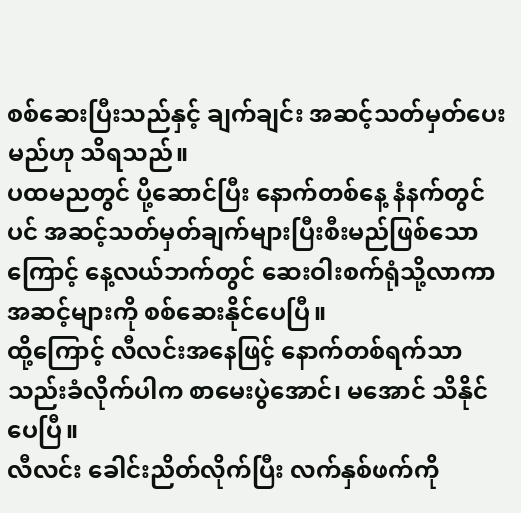စစ်ဆေးပြီးသည်နှင့် ချက်ချင်း အဆင့်သတ်မှတ်ပေးမည်ဟု သိရသည်။
ပထမညတွင် ပို့ဆောင်ပြီး နောက်တစ်နေ့ နံနက်တွင်ပင် အဆင့်သတ်မှတ်ချက်များပြီးစီးမည်ဖြစ်သောကြောင့် နေ့လယ်ဘက်တွင် ဆေးဝါးစက်ရုံသို့လာကာ အဆင့်များကို စစ်ဆေးနိုင်ပေပြီ။
ထို့ကြောင့် လီလင်းအနေဖြင့် နောက်တစ်ရက်သာ သည်းခံလိုက်ပါက စာမေးပွဲအောင်၊ မအောင် သိနိုင်ပေပြီ။
လီလင်း ခေါင်းညိတ်လိုက်ပြီး လက်နှစ်ဖက်ကို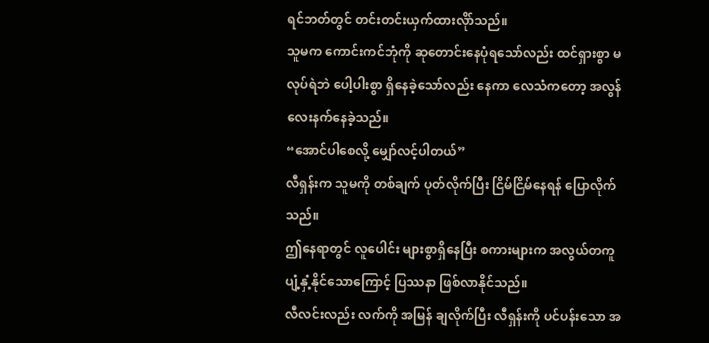ရင်ဘတ်တွင် တင်းတင်းယှက်ထားလိုာ်သည်။
သူမက ကောင်းကင်ဘုံကို ဆုတောင်းနေပုံရသော်လည်း ထင်ရှားစွာ မလုပ်ရဲဘဲ ပေါ့ပါးစွာ ရှိနေခဲ့သော်လည်း နေကာ လေသံကတော့ အလွန်လေးနက်နေခဲ့သည်။
“အောင်ပါစေလို့ မျှော်လင့်ပါတယ်”
လီရှန်းက သူမကို တစ်ချက် ပုတ်လိုက်ပြီး ငြိမ်ငြိမ်နေရန် ပြောလိုက်သည်။
ဤနေရာတွင် လူပေါင်း များစွာရှိနေပြီး စကားများက အလွယ်တကူ ပျံ့နှံ့နိုင်သောကြောင့် ပြဿနာ ဖြစ်လာနိုင်သည်။
လီလင်းလည်း လက်ကို အမြန် ချလိုက်ပြီး လီရှန်းကို ပင်ပန်းသော အ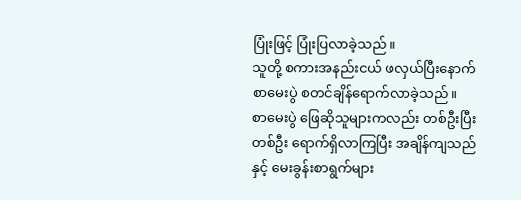ပြုံးဖြင့် ပြုံးပြလာခဲ့သည်။
သူတို့ စကားအနည်းငယ် ဖလှယ်ပြီးနောက် စာမေးပွဲ စတင်ချိန်ရောက်လာခဲ့သည်။
စာမေးပွဲ ဖြေဆိုသူများကလည်း တစ်ဦးပြီးတစ်ဦး ရောက်ရှိလာကြပြီး အချိန်ကျသည်နှင့် မေးခွန်းစာရွက်များ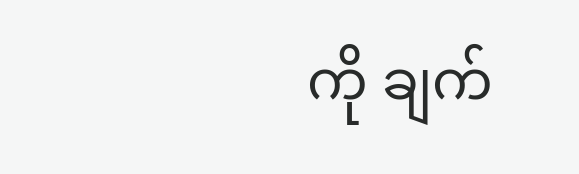ကို ချက်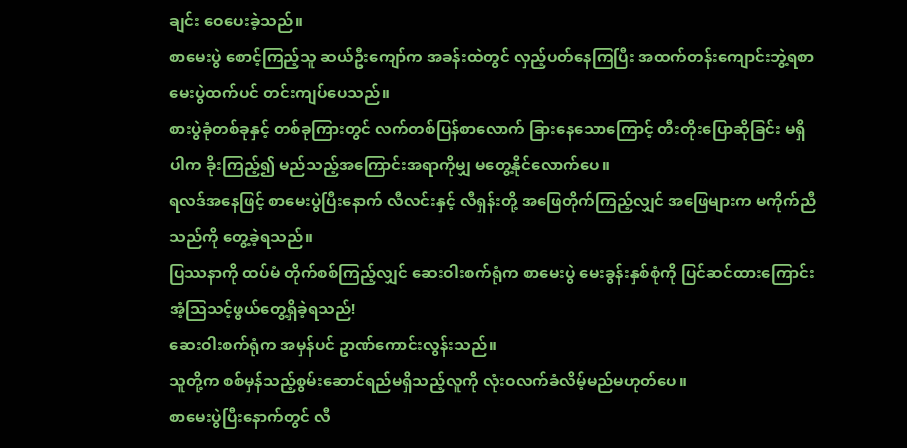ချင်း ဝေပေးခဲ့သည်။
စာမေးပွဲ စောင့်ကြည့်သူ ဆယ်ဦးကျော်က အခန်းထဲတွင် လှည့်ပတ်နေကြပြီး အထက်တန်းကျောင်းဘွဲ့ရစာမေးပွဲထက်ပင် တင်းကျပ်ပေသည်။
စားပွဲခုံတစ်ခုနှင့် တစ်ခုကြားတွင် လက်တစ်ပြန်စာလောက် ခြားနေသောကြောင့် တီးတိုးပြောဆိုခြင်း မရှိပါက ခိုးကြည့်၍ မည်သည့်အကြောင်းအရာကိုမျှ မတွေ့နိုင်လောက်ပေ။
ရလဒ်အနေဖြင့် စာမေးပွဲပြီးနောက် လီလင်းနှင့် လီရှန်းတို့ အဖြေတိုက်ကြည့်လျှင် အဖြေများက မကိုက်ညီသည်ကို တွေ့ခဲ့ရသည်။
ပြဿနာကို ထပ်မံ တိုက်စစ်ကြည့်လျှင် ဆေးဝါးစက်ရုံက စာမေးပွဲ မေးခွန်းနှစ်စုံကို ပြင်ဆင်ထားကြောင်း အံ့သြသင့်ဖွယ်တွေ့ရှိခဲ့ရသည်!
ဆေးဝါးစက်ရုံက အမှန်ပင် ဥာဏ်ကောင်းလွန်းသည်။
သူတို့က စစ်မှန်သည့်စွမ်းဆောင်ရည်မရှိသည့်လူကို လုံးဝလက်ခံလိမ့်မည်မဟုတ်ပေ။
စာမေးပွဲပြီးနောက်တွင် လီ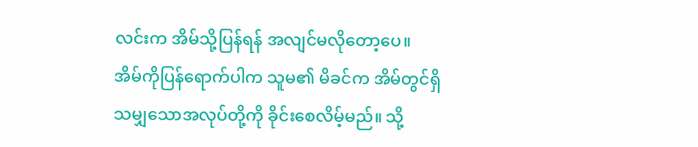လင်းက အိမ်သို့ပြန်ရန် အလျင်မလိုတော့ပေ။
အိမ်ကိုပြန်ရောက်ပါက သူမ၏ မိခင်က အိမ်တွင်ရှိသမျှသောအလုပ်တို့ကို ခိုင်းစေလိမ့်မည်။ သို့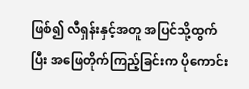ဖြစ်၍ လီရှန်းနှင့်အတူ အပြင်သို့ထွက်ပြီး အဖြေတိုက်ကြည့်ခြင်းက ပိုကောင်း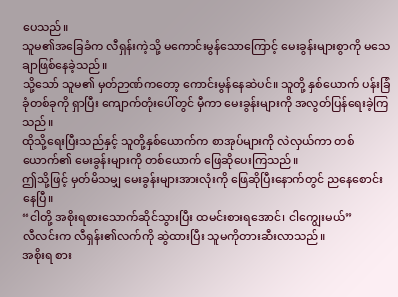ပေသည်။
သူမ၏အခြေခံက လီရှန်းကဲ့သို့ မကောင်းမွန်သောကြောင့် မေးခွန်းများစွာကို မသေချာဖြစ်နေခဲ့သည်။
သို့သော် သူမ၏ မှတ်ဉာဏ်ကတော့ ကောင်းမွန်နေဆဲပင်။ သူတို့ နှစ်ယောက် ပန်းခြံခုံတစ်ခုကို ရှာပြီး ကျောက်တုံးပေါ်တွင် မှီကာ မေးခွန်းများကို အလွတ်ပြန်ရေးခဲ့ကြသည်။
ထိုသို့ရေးပြီးသည်နှင့် သူတို့နှစ်ယောက်က စာအုပ်များကို လဲလှယ်ကာ တစ်ယောက်၏ မေးခွန်းများကို တစ်ယောက် ဖြေဆိုပေးကြသည်။
ဤသို့ဖြင့် မှတ်မိသမျှ မေးခွန်းများအားလုံးကို ဖြေဆိုပြီးနောက်တွင် ညနေစောင်းနေပြီ။
“ငါတို့ အစိုးရစားသောက်ဆိုင်သွားပြီး ထမင်းစားရအောင်၊ ငါကျွေးမယ်”
လီလင်းက လီရှန်း၏လက်ကို ဆွဲထားပြီး သူမကိုတားဆီးလာသည်။
အစိုးရ စား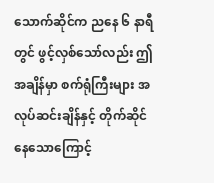သောက်ဆိုင်က ညနေ ၆ နာရီတွင် ဖွင့်လှစ်သော်လည်း ဤအချိန်မှာ စက်ရုံကြီးများ အလုပ်ဆင်းချိန်နှင့် တိုက်ဆိုင်နေသောကြောင့်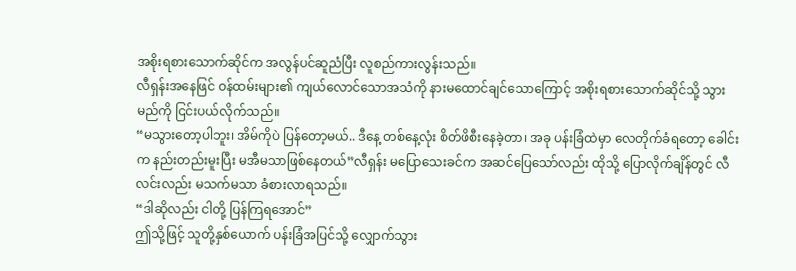အစိုးရစားသောက်ဆိုင်က အလွန်ပင်ဆူညံပြီး လူစည်ကားလွန်းသည်။
လီရှန်းအနေဖြင် ဝန်ထမ်းများ၏ ကျယ်လောင်သောအသံကို နားမထောင်ချင်သောကြောင့် အစိုးရစားသောက်ဆိုင်သို့ သွားမည်ကို ငြင်းပယ်လိုက်သည်။
“မသွားတော့ပါဘူး၊ အိမ်ကိုပဲ ပြန်တော့မယ်.. ဒီနေ့ တစ်နေ့လုံး စိတ်ဖိစီးနေခဲ့တာ၊ အခု ပန်းခြံထဲမှာ လေတိုက်ခံရတော့ ခေါင်းက နည်းတည်းမူးပြီး မအီမသာဖြစ်နေတယ်”လီရှန်း မပြောသေးခင်က အဆင်ပြေသော်လည်း ထိုသို့ ပြောလိုက်ချိန်တွင် လီလင်းလည်း မသက်မသာ ခံစားလာရသည်။
“ဒါဆိုလည်း ငါတို့ ပြန်ကြရအောင်”
ဤသို့ဖြင့် သူတို့နှစ်ယောက် ပန်းခြံအပြင်သို့ လျှောက်သွား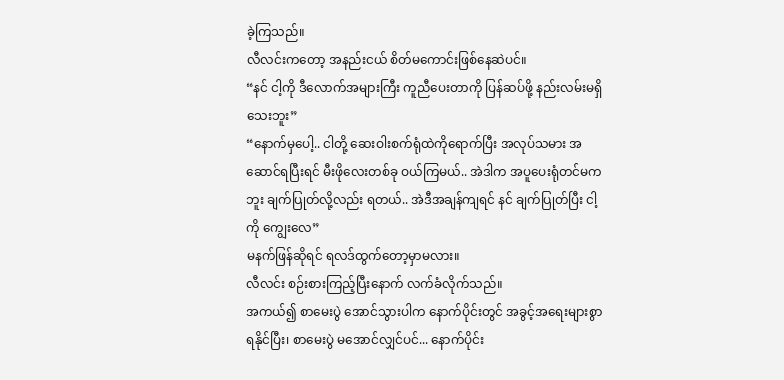ခဲ့ကြသည်။
လီလင်းကတော့ အနည်းငယ် စိတ်မကောင်းဖြစ်နေဆဲပင်။
“နင် ငါ့ကို ဒီလောက်အများကြီး ကူညီပေးတာကို ပြန်ဆပ်ဖို့ နည်းလမ်းမရှိသေးဘူး”
“နောက်မှပေါ့.. ငါတို့ ဆေးဝါးစက်ရုံထဲကိုရောက်ပြီး အလုပ်သမား အဆောင်ရပြီးရင် မီးဖိုလေးတစ်ခု ဝယ်ကြမယ်.. အဲဒါက အပူပေးရုံတင်မကဘူး ချက်ပြုတ်လို့လည်း ရတယ်.. အဲဒီအချန်ကျရင် နင် ချက်ပြုတ်ပြီး ငါ့ကို ကျွေးလေ”
မနက်ဖြန်ဆိုရင် ရလဒ်ထွက်တော့မှာမလား။
လီလင်း စဉ်းစားကြည့်ပြီးနောက် လက်ခံလိုက်သည်။
အကယ်၍ စာမေးပွဲ အောင်သွားပါက နောက်ပိုင်းတွင် အခွင့်အရေးများစွာ ရနိုင်ပြီး၊ စာမေးပွဲ မအောင်လျှင်ပင်... နောက်ပိုင်း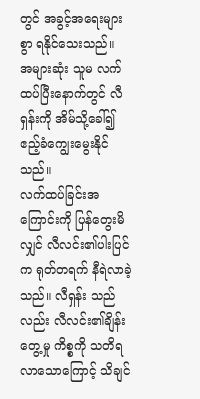တွင် အခွင့်အရေးများစွာ ရနိုင်သေးသည်။
အများဆုံး သူမ လက်ထပ်ပြီးနောက်တွင် လီရှန်းကို အိမ်သို့ခေါ်၍ ဧည့်ခံကျွေးမွေးနိုင်သည်။
လက်ထပ်ခြင်းအကြောင်းကို ပြန်တွေးမိလျှင် လီလင်း၏ပါးပြင်က ရုတ်တရက် နီရဲလာခဲ့သည်။ လီရှန်း သည်လည်း လီလင်း၏ချိန်းတွေ့မှု ကိစ္စကို သတိရလာသောကြောင့် သိချင်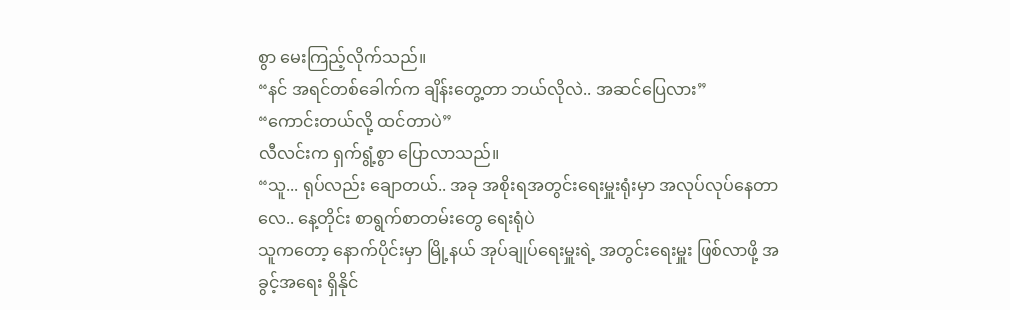စွာ မေးကြည့်လိုက်သည်။
“နင် အရင်တစ်ခေါက်က ချိန်းတွေ့တာ ဘယ်လိုလဲ.. အဆင်ပြေလား”
“ကောင်းတယ်လို့ ထင်တာပဲ”
လီလင်းက ရှက်ရွံ့စွာ ပြောလာသည်။
“သူ... ရုပ်လည်း ချောတယ်.. အခု အစိုးရအတွင်းရေးမှူးရုံးမှာ အလုပ်လုပ်နေတာလေ.. နေ့တိုင်း စာရွက်စာတမ်းတွေ ရေးရုံပဲ
သူကတော့ နောက်ပိုင်းမှာ မြို့နယ် အုပ်ချုပ်ရေးမှူးရဲ့ အတွင်းရေးမှူး ဖြစ်လာဖို့ အခွင့်အရေး ရှိနိုင်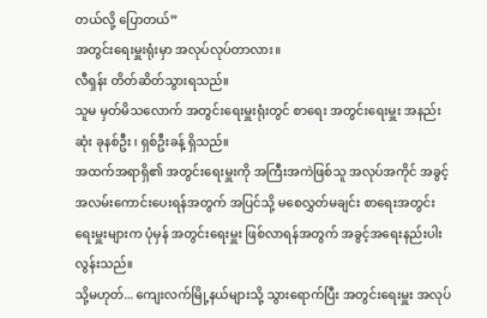တယ်လို့ ပြောတယ်”
အတွင်းရေးမှူးရုံးမှာ အလုပ်လုပ်တာလား။
လီရှန်း တိတ်ဆိတ်သွားရသည်။
သူမ မှတ်မိသလောက် အတွင်းရေးမှူးရုံးတွင် စာရေး အတွင်းရေးမှူး အနည်းဆုံး ခုနစ်ဦး ၊ ရှစ်ဦးခန့် ရှိသည်။
အထက်အရာရှိ၏ အတွင်းရေးမှူးကို အကြီးအကဲဖြစ်သူ အလုပ်အကိုင် အခွင့်အလမ်းကောင်းပေးရန်အတွက် အပြင်သို့ မစေလွှတ်မချင်း စာရေးအတွင်းရေးမှူးများက ပုံမှန် အတွင်းရေးမှူး ဖြစ်လာရန်အတွက် အခွင့်အရေးနည်းပါးလွန်းသည်။
သို့မဟုတ်... ကျေးလက်မြို့နယ်များသို့ သွားရောက်ပြီး အတွင်းရေးမှူး အလုပ်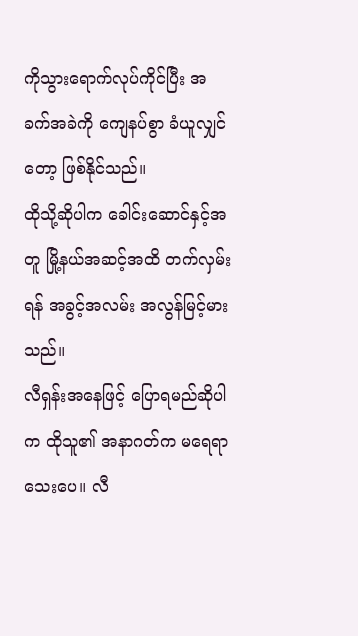ကိုသွားရောက်လုပ်ကိုင်ပြီး အခက်အခဲကို ကျေနပ်စွာ ခံယူလျှင်တော့ ဖြစ်နိုင်သည်။
ထိုသို့ဆိုပါက ခေါင်းဆောင်နှင့်အတူ မြို့နယ်အဆင့်အထိ တက်လှမ်းရန် အခွင့်အလမ်း အလွန်မြင့်မားသည်။
လီရှန်းအနေဖြင့် ပြောရမည်ဆိုပါက ထိုသူ၏ အနာဂတ်က မရေရာသေးပေ။ လီ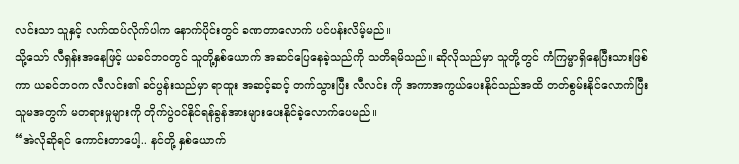လင်းသာ သူနှင့် လက်ထပ်လိုက်ပါက နောက်ပိုင်းတွင် ခဏတာလောက် ပင်ပန်းလိမ့်မည်။
သို့သော် လီရှန်းအနေဖြင့် ယခင်ဘဝတွင် သူတို့နှစ်ယောက် အဆင်ပြေနေခဲ့သည်ကို သတိရမိသည်။ ဆိုလိုသည်မှာ သူတို့တွင် ကံကြမ္မာရှိနေပြီးသားဖြစ်ကာ ယခင်ဘဝက လီလင်း၏ ခင်ပွန်းသည်မှာ ရာထူး အဆင့်ဆင့် တက်သွားပြီး လီလင်း ကို အကာအကွယ်ပေးနိုင်သည်အထိ တတ်စွမ်းနိုင်လောက်ပြီး သူမအတွက် မတရားမှုများကို တိုက်ပွဲဝင်နိုင်ရန်ခွန်အားများပေးနိုင်ခဲ့လောက်ပေမည်။
“အဲလိုဆိုရင် ကောင်းတာပေါ့.. နင်တို့ နှစ်ယောက်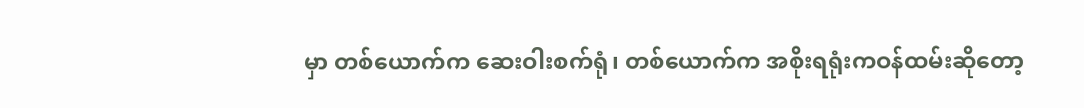မှာ တစ်ယောက်က ဆေးဝါးစက်ရုံ၊ တစ်ယောက်က အစိုးရရုံးကဝန်ထမ်းဆိုတော့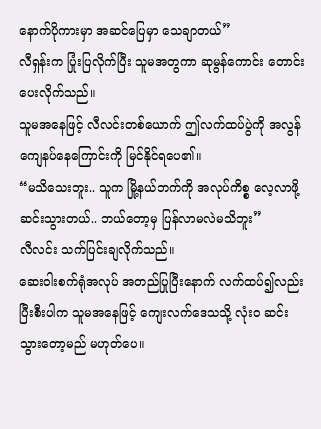နောက်ပိုကားမှာ အဆင်ပြေမှာ သေချာတယ်”
လီရှန်းက ပြုံးပြလိုက်ပြီး သူမအတွကာ ဆုမွန်ကောင်း တောင်းပေးလိုက်သည်။
သူမအနေဖြင့် လီလင်းတစ်ယောက် ဤလက်ထပ်ပွဲကို အလွန်ကျေနပ်နေကြောင်းကို မြင်နိုင်ရပေ၏။
“မသိသေးဘူး.. သူက မြို့နယ်ဘက်ကို အလုပ်ကိစ္စ လေ့လာဖို့ ဆင်းသွားတယ်.. ဘယ်တော့မှ ပြန်လာမလဲမသိဘူး”
လီလင်း သက်ပြင်းချလိုက်သည်။
ဆေးဝါးစက်ရုံအလုပ် အတည်ပြုပြီးနောက် လက်ထပ်၍လည်းပြီးစီးပါက သူမအနေဖြင့် ကျေးလက်ဒေသသို့ လုံးဝ ဆင်းသွားတော့မည် မဟုတ်ပေ။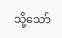သို့သော်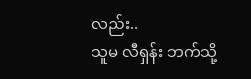လည်း..
သူမ လီရှန်း ဘက်သို့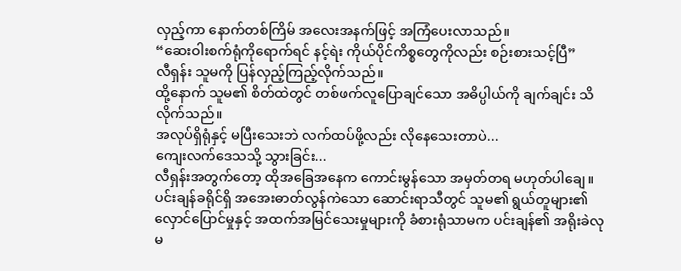လှည့်ကာ နောက်တစ်ကြိမ် အလေးအနက်ဖြင့် အကြံပေးလာသည်။
“ဆေးဝါးစက်ရုံကိုရောက်ရင် နင့်ရဲး ကိုယ်ပိုင်ကိစ္စတွေကိုလည်း စဉ်းစားသင့်ပြီ”
လီရှန်း သူမကို ပြန်လှည့်ကြည့်လိုက်သည်။
ထို့နောက် သူမ၏ စိတ်ထဲတွင် တစ်ဖက်လူပြောချင်သော အဓိပ္ပါယ်ကို ချက်ချင်း သိလိုက်သည်။
အလုပ်ရှိရုံနှင့် မပြီးသေးဘဲ လက်ထပ်ဖို့လည်း လိုနေသေးတာပဲ...
ကျေးလက်ဒေသသို့ သွားခြင်း...
လီရှန်းအတွက်တော့ ထိုအခြေအနေက ကောင်းမွန်သော အမှတ်တရ မဟုတ်ပါချေ။
ပင်းချန်ခရိုင်ရှိ အအေးဓာတ်လွန်ကဲသော ဆောင်းရာသီတွင် သူမ၏ ရွယ်တူများ၏ လှောင်ပြောင်မှုနှင့် အထက်အမြင်သေးမှုများကို ခံစားရုံသာမက ပင်းချန်၏ အရိုးခဲလုမ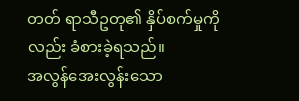တတ် ရာသီဥတု၏ နှိပ်စက်မှုကိုလည်း ခံစားခဲ့ရသည်။
အလွန်အေးလွန်းသော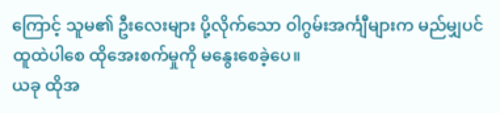ကြောင့် သူမ၏ ဦးလေးများ ပို့လိုက်သော ဝါဂွမ်းအင်္ကျီများက မည်မျှပင် ထူထဲပါစေ ထိုအေးစက်မှုကို မနွေးစေခဲ့ပေ။
ယခု ထိုအ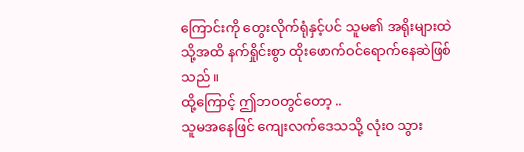ကြောင်းကို တွေးလိုက်ရုံနှင့်ပင် သူမ၏ အရိုးများထဲသို့အထိ နက်ရှိုင်းစွာ ထိုးဖောက်ဝင်ရောက်နေဆဲဖြစ်သည်။
ထို့ကြောင့် ဤဘဝတွင်တော့ ..
သူမအနေဖြင် ကျေးလက်ဒေသသို့ လုံးဝ သွား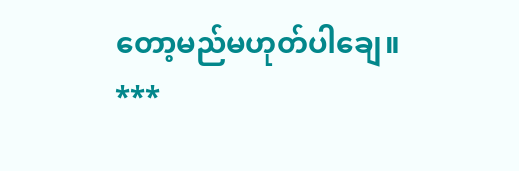တော့မည်မဟုတ်ပါချေ။
***